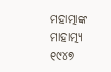ମହାତ୍ମାଙ୍କ ମାହାତ୍ମ୍ୟ
୧୯୪୭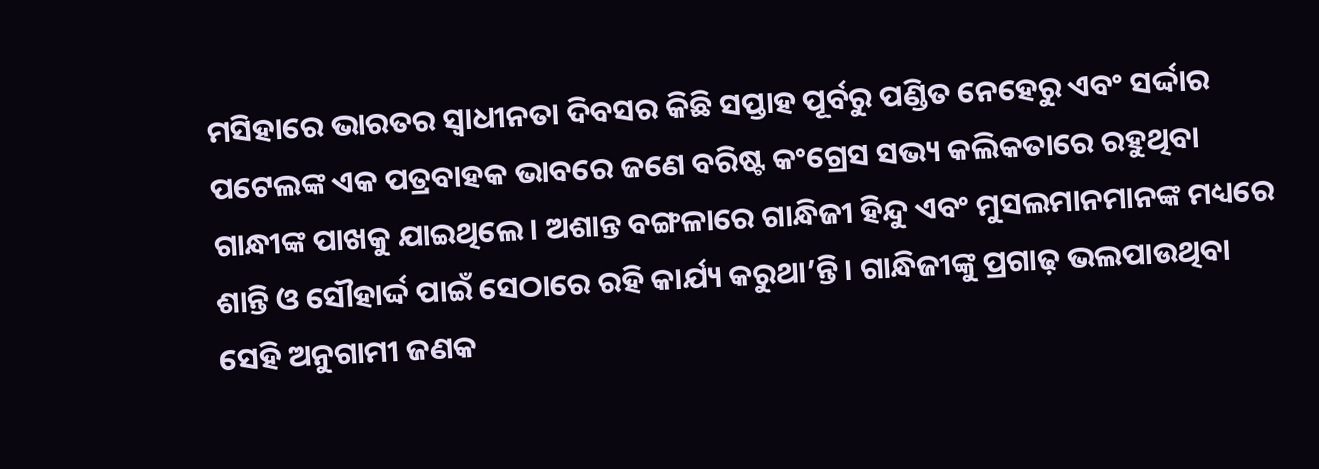ମସିହାରେ ଭାରତର ସ୍ୱାଧୀନତା ଦିବସର କିଛି ସପ୍ତାହ ପୂର୍ବରୁ ପଣ୍ଡିତ ନେହେରୁ ଏବଂ ସର୍ଦ୍ଦାର ପଟେଲଙ୍କ ଏକ ପତ୍ରବାହକ ଭାବରେ ଜଣେ ବରିଷ୍ଟ କଂଗ୍ରେସ ସଭ୍ୟ କଲିକତାରେ ରହୁଥିବା ଗାନ୍ଧୀଙ୍କ ପାଖକୁ ଯାଇଥିଲେ। ଅଶାନ୍ତ ବଙ୍ଗଳାରେ ଗାନ୍ଧିଜୀ ହିନ୍ଦୁ ଏବଂ ମୁସଲମାନମାନଙ୍କ ମଧ୍ୟରେ ଶାନ୍ତି ଓ ସୌହାର୍ଦ୍ଦ ପାଇଁ ସେଠାରେ ରହି କାର୍ଯ୍ୟ କରୁଥା’ନ୍ତି। ଗାନ୍ଧିଜୀଙ୍କୁ ପ୍ରଗାଢ଼ ଭଲପାଉଥିବା ସେହି ଅନୁଗାମୀ ଜଣକ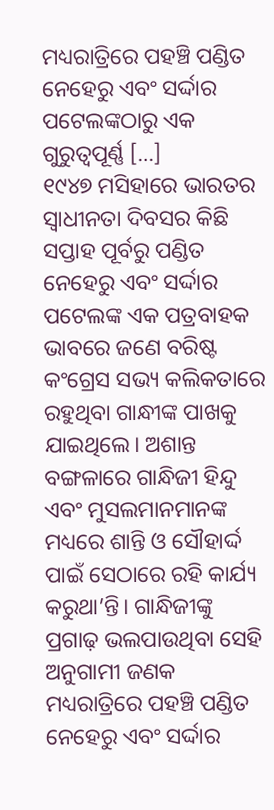ମଧ୍ୟରାତ୍ରିରେ ପହଞ୍ଚି ପଣ୍ଡିତ ନେହେରୁ ଏବଂ ସର୍ଦ୍ଦାର ପଟେଲଙ୍କଠାରୁ ଏକ ଗୁରୁତ୍ୱପୂର୍ଣ୍ଣ […]
୧୯୪୭ ମସିହାରେ ଭାରତର ସ୍ୱାଧୀନତା ଦିବସର କିଛି ସପ୍ତାହ ପୂର୍ବରୁ ପଣ୍ଡିତ ନେହେରୁ ଏବଂ ସର୍ଦ୍ଦାର ପଟେଲଙ୍କ ଏକ ପତ୍ରବାହକ ଭାବରେ ଜଣେ ବରିଷ୍ଟ କଂଗ୍ରେସ ସଭ୍ୟ କଲିକତାରେ ରହୁଥିବା ଗାନ୍ଧୀଙ୍କ ପାଖକୁ ଯାଇଥିଲେ। ଅଶାନ୍ତ ବଙ୍ଗଳାରେ ଗାନ୍ଧିଜୀ ହିନ୍ଦୁ ଏବଂ ମୁସଲମାନମାନଙ୍କ ମଧ୍ୟରେ ଶାନ୍ତି ଓ ସୌହାର୍ଦ୍ଦ ପାଇଁ ସେଠାରେ ରହି କାର୍ଯ୍ୟ କରୁଥା’ନ୍ତି। ଗାନ୍ଧିଜୀଙ୍କୁ ପ୍ରଗାଢ଼ ଭଲପାଉଥିବା ସେହି ଅନୁଗାମୀ ଜଣକ ମଧ୍ୟରାତ୍ରିରେ ପହଞ୍ଚି ପଣ୍ଡିତ ନେହେରୁ ଏବଂ ସର୍ଦ୍ଦାର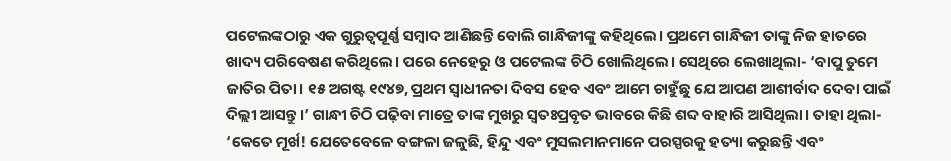ପଟେଲଙ୍କଠାରୁ ଏକ ଗୁରୁତ୍ୱପୂର୍ଣ୍ଣ ସମ୍ୱାଦ ଆଣିଛନ୍ତି ବୋଲି ଗାନ୍ଧିଜୀଙ୍କୁ କହିଥିଲେ। ପ୍ରଥମେ ଗାନ୍ଧିଜୀ ତାଙ୍କୁ ନିଜ ହାତରେ ଖାଦ୍ୟ ପରିବେଷଣ କରିଥିଲେ। ପରେ ନେହେରୁ ଓ ପଟେଲଙ୍କ ଚିଠି ଖୋଲିଥିଲେ। ସେଥିରେ ଲେଖାଥିଲା- ‘ବାପୁ ତୁମେ ଜାତିର ପିତା। ୧୫ ଅଗଷ୍ଟ ୧୯୪୭, ପ୍ରଥମ ସ୍ୱାଧୀନତା ଦିବସ ହେବ ଏବଂ ଆମେ ଚାହୁଁଛୁ ଯେ ଆପଣ ଆଶୀର୍ବାଦ ଦେବା ପାଇଁ ଦିଲ୍ଲୀ ଆସନ୍ତୁ।’ ଗାନ୍ଧୀ ଚିଠି ପଢ଼ିବା ମାତ୍ରେ ତାଙ୍କ ମୁଖରୁ ସ୍ୱତଃପ୍ରବୃତ ଭାବରେ କିଛି ଶବ୍ଦ ବାହାରି ଆସିଥିଲା। ତାହା ଥିଲା- ‘କେତେ ମୂର୍ଖ! ଯେତେବେଳେ ବଙ୍ଗଳା ଜଳୁଛି, ହିନ୍ଦୁ ଏବଂ ମୁସଲମାନମାନେ ପରସ୍ପରକୁ ହତ୍ୟା କରୁଛନ୍ତି ଏବଂ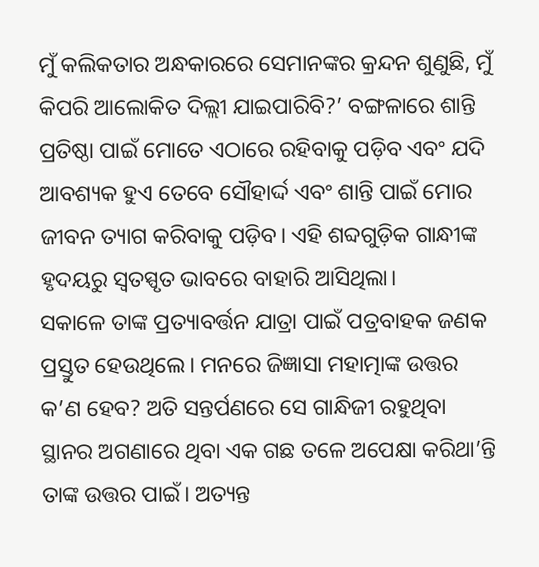ମୁଁ କଲିକତାର ଅନ୍ଧକାରରେ ସେମାନଙ୍କର କ୍ରନ୍ଦନ ଶୁଣୁଛି, ମୁଁ କିପରି ଆଲୋକିତ ଦିଲ୍ଲୀ ଯାଇପାରିବି?’ ବଙ୍ଗଳାରେ ଶାନ୍ତି ପ୍ରତିଷ୍ଠା ପାଇଁ ମୋତେ ଏଠାରେ ରହିବାକୁ ପଡ଼ିବ ଏବଂ ଯଦି ଆବଶ୍ୟକ ହୁଏ ତେବେ ସୌହାର୍ଦ୍ଦ ଏବଂ ଶାନ୍ତି ପାଇଁ ମୋର ଜୀବନ ତ୍ୟାଗ କରିବାକୁ ପଡ଼ିବ। ଏହି ଶବ୍ଦଗୁଡ଼ିକ ଗାନ୍ଧୀଙ୍କ ହୃଦୟରୁ ସ୍ୱତସ୍ପୃତ ଭାବରେ ବାହାରି ଆସିଥିଲା।
ସକାଳେ ତାଙ୍କ ପ୍ରତ୍ୟାବର୍ତ୍ତନ ଯାତ୍ରା ପାଇଁ ପତ୍ରବାହକ ଜଣକ ପ୍ରସ୍ତୁତ ହେଉଥିଲେ। ମନରେ ଜିଜ୍ଞାସା ମହାତ୍ମାଙ୍କ ଉତ୍ତର କ’ଣ ହେବ? ଅତି ସନ୍ତର୍ପଣରେ ସେ ଗାନ୍ଧିଜୀ ରହୁଥିବା ସ୍ଥାନର ଅଗଣାରେ ଥିବା ଏକ ଗଛ ତଳେ ଅପେକ୍ଷା କରିଥା’ନ୍ତି ତାଙ୍କ ଉତ୍ତର ପାଇଁ। ଅତ୍ୟନ୍ତ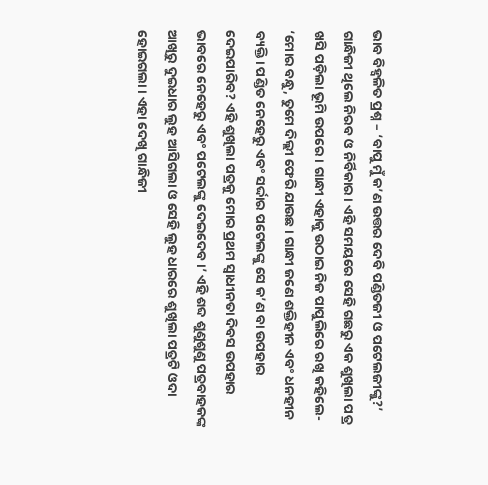ଭାବ ବିହ୍ୱଳିତ ପ୍ରଶ୍ନ – ‘ବାପୁ ମୁଁ କ’ଣ ଉତ୍ତର ଦେବି ପଣ୍ଡିତଜୀ ଓ ପଟେଲଜୀଙ୍କୁ?’ ଗାନ୍ଧିଜୀ ଥିଲେ ନିରବ ଓ ନିର୍ବିକାର। ଏହି ସମୟରେ ସେହି ଗଛରୁ ଏକ ଶୁଖିଲା ପତ୍ର ଖସି ପଡ଼ିଲା ଭୂମି ଉପରେ। ଗାନ୍ଧୀ ଏହାକୁ ଉଠାଇ ନିଜ ପାପୁଲିରେ ରଖି କହିଲେ- ‘ମୋର ବନ୍ଧୁ, ତୁମେ ଦିଲ୍ଲୀ ଫେରି ଯାଉଛ। ଗାନ୍ଧୀ ଜଣେ ଶକ୍ତିହୀନ ଏବଂ ଧନହୀନ ବ୍ୟକ୍ତି। ପଣ୍ଡିତ ନେହେରୁ ଏବଂ ସର୍ଦ୍ଦାର ପଟେଲଙ୍କୁ ସେ କ’ଣ ବା ଉପହାର ଦେଇପାରିବ? ଏହି ଶୁଖିଲା ପତ୍ରକୁ ମୋର ପ୍ରଥମ ସ୍ୱାଧୀନତା ଦିବସ ଉପହାର ଭାବରେ ନେହେରୁ ଏବଂ ପଟେଲଙ୍କୁ ଦେଇଦେବ।’ ଏହି ଶବ୍ଦ ଶୁଣୁଶୁଣୁ ପତ୍ରବାହକଙ୍କ ଆଖିରୁ ଦୁଇଧାର ଲୁହ ଆସିଗଲା ଓ ସେହି ଲୁହ ଧାରରେ ଶୁଖିଲା ପତ୍ରଟି ଓଦା ହୋଇଗଲା। ଏହା ଦେଖି ଗାନ୍ଧିଜୀ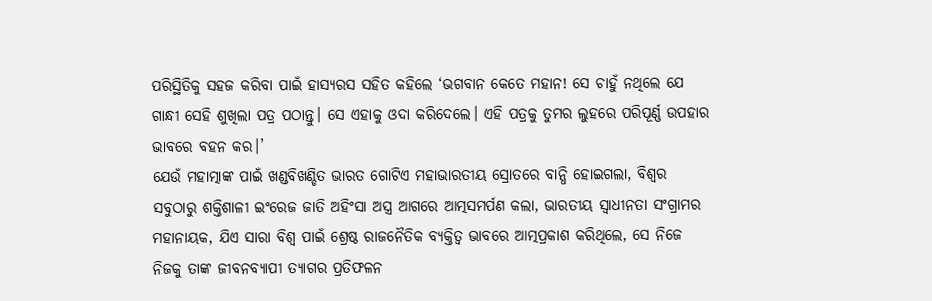ପରିସ୍ଥିତିକୁ ସହଜ କରିବା ପାଇଁ ହାସ୍ୟରସ ସହିତ କହିଲେ ‘ଭଗବାନ କେତେ ମହାନ! ସେ ଚାହୁଁ ନଥିଲେ ଯେ ଗାନ୍ଧୀ ସେହି ଶୁଖିଲା ପତ୍ର ପଠାନ୍ତୁ। ସେ ଏହାକୁ ଓଦା କରିଦେଲେ। ଏହି ପତ୍ରକୁ ତୁମର ଲୁହରେ ପରିପୂର୍ଣ୍ଣ ଉପହାର ଭାବରେ ବହନ କର।’
ଯେଉଁ ମହାତ୍ମାଙ୍କ ପାଇଁ ଖଣ୍ଡବିଖଣ୍ଡିତ ଭାରତ ଗୋଟିଏ ମହାଭାରତୀୟ ସ୍ରୋତରେ ବାନ୍ଧି ହୋଇଗଲା, ବିଶ୍ୱର ସବୁଠାରୁ ଶକ୍ତିଶାଳୀ ଇଂରେଜ ଜାତି ଅହିଂସା ଅସ୍ତ୍ର ଆଗରେ ଆତ୍ମସମର୍ପଣ କଲା, ଭାରତୀୟ ସ୍ୱାଧୀନତା ସଂଗ୍ରାମର ମହାନାୟକ, ଯିଏ ସାରା ବିଶ୍ୱ ପାଇଁ ଶ୍ରେଷ୍ଠ ରାଜନୈତିକ ବ୍ୟକ୍ତିତ୍ୱ ଭାବରେ ଆତ୍ମପ୍ରକାଶ କରିଥିଲେ, ସେ ନିଜେ ନିଜକୁ ତାଙ୍କ ଜୀବନବ୍ୟାପୀ ତ୍ୟାଗର ପ୍ରତିଫଳନ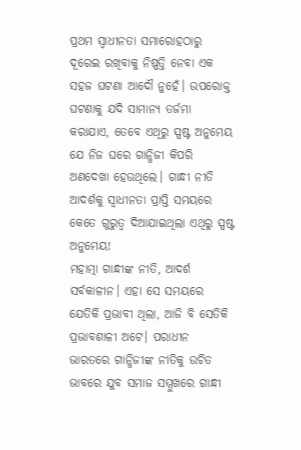ପ୍ରଥମ ସ୍ୱାଧୀନତା ସମାରୋହଠାରୁ ଦୂରେଇ ରଖିବାକୁ ନିଷ୍ପତ୍ତି ନେବା ଏକ ସହଜ ଘଟଣା ଆଦୌ ନୁହେଁ। ଉପରୋକ୍ତ ଘଟଣାକୁ ଯଦି ସାମାନ୍ୟ ତର୍ଜମା କରାଯାଏ, ତେବେ ଏଥିରୁ ସ୍ପଷ୍ଟ ଅନୁମେୟ ଯେ ନିଜ ଘରେ ଗାନ୍ଧିଜୀ କିପରି ଅଣଦେଖା ହେଉଥିଲେ। ଗାନ୍ଧୀ ନୀତି ଆଦର୍ଶକୁ ସ୍ୱାଧୀନତା ପ୍ରାପ୍ତି ସମୟରେ କେତେ ଗୁରୁତ୍ୱ ଦିଆଯାଇଥିଲା ଏଥିରୁ ସ୍ପଷ୍ଟ ଅନୁମେୟ!
ମହାତ୍ମା ଗାନ୍ଧୀଙ୍କ ନୀତି, ଆଦର୍ଶ ସର୍ବକାଳୀନ। ଏହା ସେ ସମୟରେ ଯେତିକି ପ୍ରଭାବୀ ଥିଲା, ଆଜି ବି ସେତିକି ପ୍ରଭାବଶାଳୀ ଅଟେ। ପରାଧୀନ ଭାରତରେ ଗାନ୍ଧିଜୀଙ୍କ ନୀତିକୁ ଉଚିତ ଭାବରେ ଯୁବ ସମାଜ ସମ୍ମୁଖରେ ଗାନ୍ଧୀ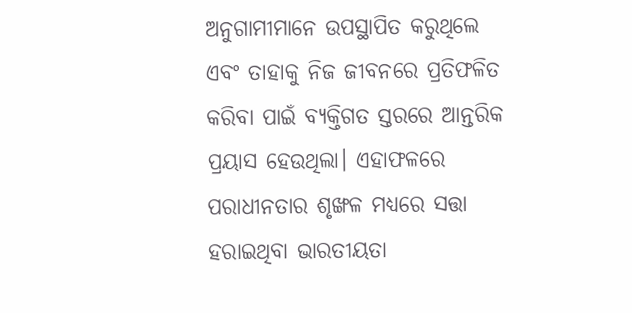ଅନୁଗାମୀମାନେ ଉପସ୍ଥାପିତ କରୁଥିଲେ ଏବଂ ତାହାକୁ ନିଜ ଜୀବନରେ ପ୍ରତିଫଳିତ କରିବା ପାଇଁ ବ୍ୟକ୍ତିଗତ ସ୍ତରରେ ଆନ୍ତରିକ ପ୍ରୟାସ ହେଉଥିଲା। ଏହାଫଳରେ ପରାଧୀନତାର ଶୃଙ୍ଖଳ ମଧ୍ୟରେ ସତ୍ତା ହରାଇଥିବା ଭାରତୀୟତା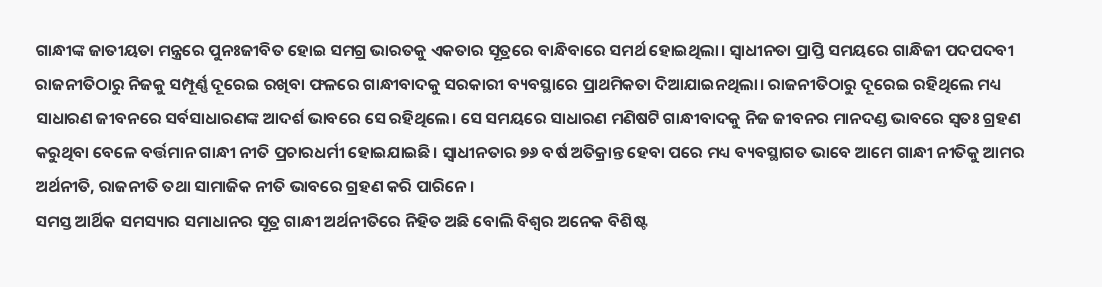ଗାନ୍ଧୀଙ୍କ ଜାତୀୟତା ମନ୍ତ୍ରରେ ପୁନଃଜୀବିତ ହୋଇ ସମଗ୍ର ଭାରତକୁ ଏକତାର ସୂତ୍ରରେ ବାନ୍ଧିବାରେ ସମର୍ଥ ହୋଇଥିଲା। ସ୍ୱାଧୀନତା ପ୍ରାପ୍ତି ସମୟରେ ଗାନ୍ଧିଜୀ ପଦପଦବୀ ରାଜନୀତିଠାରୁ ନିଜକୁ ସମ୍ପୂର୍ଣ୍ଣ ଦୂରେଇ ରଖିବା ଫଳରେ ଗାନ୍ଧୀବାଦକୁ ସରକାରୀ ବ୍ୟବସ୍ଥାରେ ପ୍ରାଥମିକତା ଦିଆଯାଇନଥିଲା। ରାଜନୀତିଠାରୁ ଦୂରେଇ ରହିଥିଲେ ମଧ୍ୟ ସାଧାରଣ ଜୀବନରେ ସର୍ବସାଧାରଣଙ୍କ ଆଦର୍ଶ ଭାବରେ ସେ ରହିଥିଲେ। ସେ ସମୟରେ ସାଧାରଣ ମଣିଷଟି ଗାନ୍ଧୀବାଦକୁ ନିଜ ଜୀବନର ମାନଦଣ୍ଡ ଭାବରେ ସ୍ୱତଃ ଗ୍ରହଣ କରୁଥିବା ବେଳେ ବର୍ତ୍ତମାନ ଗାନ୍ଧୀ ନୀତି ପ୍ରଚାରଧର୍ମୀ ହୋଇଯାଇଛି। ସ୍ୱାଧୀନତାର ୭୬ ବର୍ଷ ଅତିକ୍ରାନ୍ତ ହେବା ପରେ ମଧ୍ୟ ବ୍ୟବସ୍ଥାଗତ ଭାବେ ଆମେ ଗାନ୍ଧୀ ନୀତିକୁ ଆମର ଅର୍ଥନୀତି, ରାଜନୀତି ତଥା ସାମାଜିକ ନୀତି ଭାବରେ ଗ୍ରହଣ କରି ପାରିନେ।
ସମସ୍ତ ଆର୍ଥିକ ସମସ୍ୟାର ସମାଧାନର ସୂତ୍ର ଗାନ୍ଧୀ ଅର୍ଥନୀତିରେ ନିହିତ ଅଛି ବୋଲି ବିଶ୍ୱର ଅନେକ ବିଶିଷ୍ଟ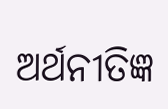ଅର୍ଥନୀତିଜ୍ଞ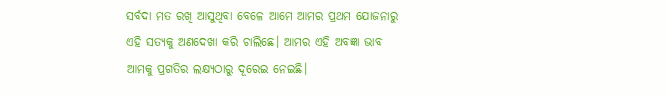ସର୍ବଦା ମତ ରଖି ଆସୁଥିବା ବେଳେ ଆମେ ଆମର ପ୍ରଥମ ଯୋଜନାରୁ ଏହି ସତ୍ୟକୁ ଅଣଦେଖା କରି ଚାଲିଛେ। ଆମର ଏହି ଅବଜ୍ଞା ଭାବ ଆମକୁ ପ୍ରଗତିର ଲକ୍ଷ୍ୟଠାରୁ ଦୂରେଇ ନେଇଛି।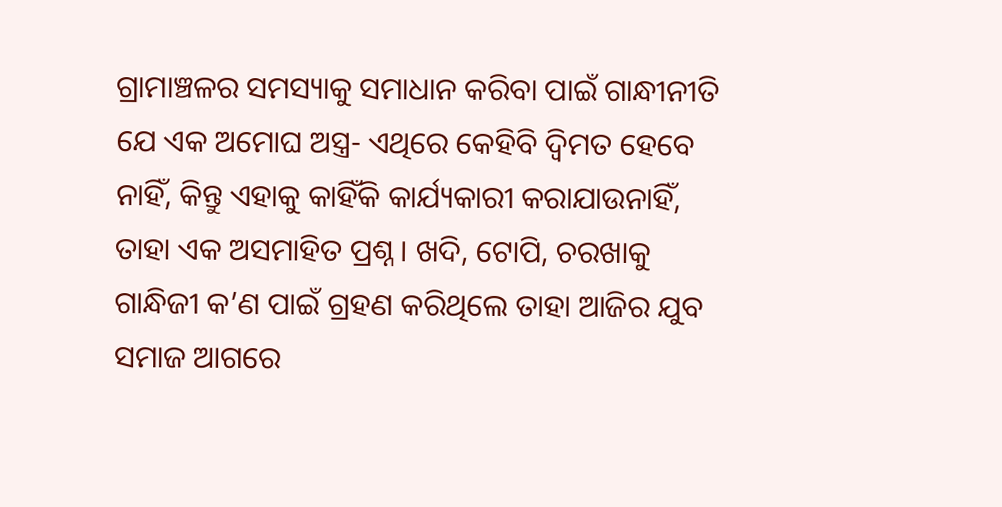ଗ୍ରାମାଞ୍ଚଳର ସମସ୍ୟାକୁ ସମାଧାନ କରିବା ପାଇଁ ଗାନ୍ଧୀନୀତି ଯେ ଏକ ଅମୋଘ ଅସ୍ତ୍ର- ଏଥିରେ କେହିବି ଦ୍ୱିମତ ହେବେ ନାହିଁ, କିନ୍ତୁ ଏହାକୁ କାହିଁକି କାର୍ଯ୍ୟକାରୀ କରାଯାଉନାହିଁ, ତାହା ଏକ ଅସମାହିତ ପ୍ରଶ୍ନ। ଖଦି, ଟୋପି, ଚରଖାକୁ ଗାନ୍ଧିଜୀ କ’ଣ ପାଇଁ ଗ୍ରହଣ କରିଥିଲେ ତାହା ଆଜିର ଯୁବ ସମାଜ ଆଗରେ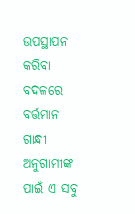ଉପସ୍ଥାପନ କରିବା ବଦଳରେ ବର୍ତ୍ତମାନ ଗାନ୍ଧୀ ଅନୁଗାମୀଙ୍କ ପାଇଁ ଏ ସବୁ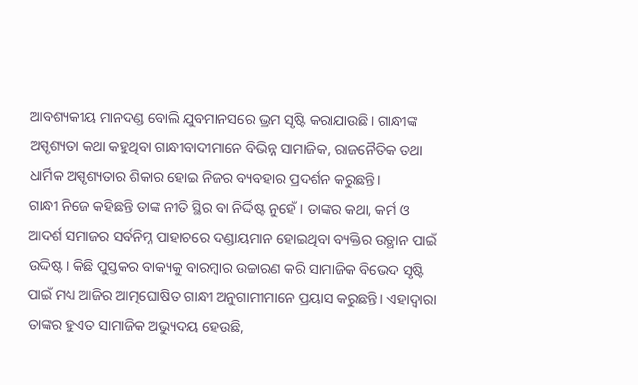ଆବଶ୍ୟକୀୟ ମାନଦଣ୍ଡ ବୋଲି ଯୁବମାନସରେ ଭ୍ରମ ସୃଷ୍ଟି କରାଯାଉଛି। ଗାନ୍ଧୀଙ୍କ ଅସ୍ପୃଶ୍ୟତା କଥା କହୁଥିବା ଗାନ୍ଧୀବାଦୀମାନେ ବିଭିନ୍ନ ସାମାଜିକ, ରାଜନୈତିକ ତଥା ଧାର୍ମିକ ଅସ୍ପୃଶ୍ୟତାର ଶିକାର ହୋଇ ନିଜର ବ୍ୟବହାର ପ୍ରଦର୍ଶନ କରୁଛନ୍ତି।
ଗାନ୍ଧୀ ନିଜେ କହିଛନ୍ତି ତାଙ୍କ ନୀତି ସ୍ଥିର ବା ନିର୍ଦ୍ଦିଷ୍ଟ ନୁହେଁ। ତାଙ୍କର କଥା, କର୍ମ ଓ ଆଦର୍ଶ ସମାଜର ସର୍ବନିମ୍ନ ପାହାଚରେ ଦଣ୍ଡାୟମାନ ହୋଇଥିବା ବ୍ୟକ୍ତିର ଉତ୍ଥାନ ପାଇଁ ଉଦ୍ଦିଷ୍ଟ। କିଛି ପୁସ୍ତକର ବାକ୍ୟକୁ ବାରମ୍ୱାର ଉଚ୍ଚାରଣ କରି ସାମାଜିକ ବିଭେଦ ସୃଷ୍ଟି ପାଇଁ ମଧ୍ୟ ଆଜିର ଆତ୍ମଘୋଷିତ ଗାନ୍ଧୀ ଅନୁଗାମୀମାନେ ପ୍ରୟାସ କରୁଛନ୍ତି। ଏହାଦ୍ୱାରା ତାଙ୍କର ହୁଏତ ସାମାଜିକ ଅଭ୍ୟୁଦୟ ହେଉଛି,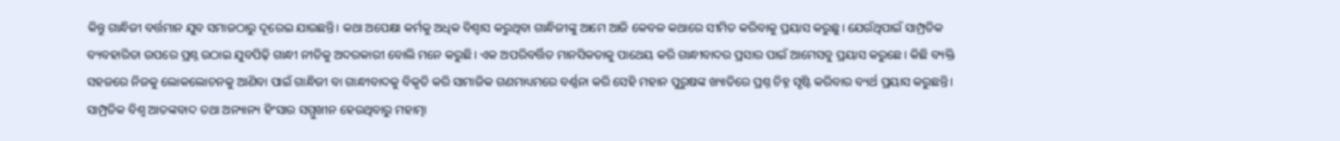କିନ୍ତୁ ଗାନ୍ଧିଜୀ ବର୍ତ୍ତମାନ ଯୁବ ସମାଜଠାରୁ ଦୂରେଇ ଯାଉଛନ୍ତି। କଥା ଅପେକ୍ଷା କର୍ମକୁ ଅଧିକ ବିଶ୍ୱାସ କରୁଥିବା ଗାନ୍ଧିଜୀଙ୍କୁ ଆମେ ଆଜି କେବଳ କଥାରେ ସୀମିତ କରିବାକୁ ପ୍ରୟାସ କରୁଛୁ। ଯେଉଁଥିପାଇଁ ସାମ୍ପ୍ରତିକ ବ୍ୟବହାରିତା ଉପରେ ପ୍ରଶ୍ନ ଉଠାଇ ଯୁବପିଢ଼ି ଗାନ୍ଧୀ ନୀତିକୁ ଅଦରକାରୀ ବୋଲି ମନେ କରୁଛି। ଏକ ଅପରିବର୍ତ୍ତିତ ମାନସିକତାକୁ ପାଥେୟ କରି ଗାନ୍ଧୀବାଦର ପ୍ରସାର ପାଇଁ ଆମେସବୁ ପ୍ରୟାସ କରୁଛେ। କିଛି ବ୍ୟକ୍ତି ସହଜରେ ନିଜକୁ ଲୋକଲୋଚନକୁ ଆଣିବା ପାଇଁ ଗାନ୍ଧିଜୀ ବା ଗାନ୍ଧୀବାଦକୁ ବିକୃତି କରି ସାମାଜିକ ଗଣମାଧ୍ୟମରେ ବର୍ଣ୍ଣନା କରି ସେହି ମହାନ ପୁରୁଷଙ୍କ ଖ୍ୟାତିରେ ପ୍ରଶ୍ନ ଚିହ୍ନ ସୃଷ୍ଟି କରିବାର ବ୍ୟର୍ଥ ପ୍ରୟାସ କରୁଛନ୍ତି।
ସାମ୍ପ୍ରତିକ ବିଶ୍ୱ ଆତଙ୍କବାଦ ତଥା ଅନ୍ୟାନ୍ୟ ହିଂସାର ସମ୍ମୁଖୀନ ହେଉଥିବାରୁ ମହାତ୍ମା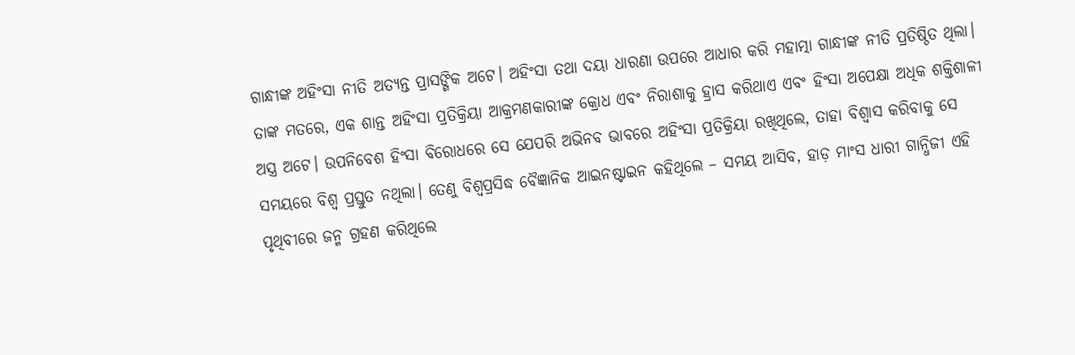ଗାନ୍ଧୀଙ୍କ ଅହିଂସା ନୀତି ଅତ୍ୟନ୍ତ ପ୍ରାସଙ୍ଗିକ ଅଟେ। ଅହିଂସା ତଥା ଦୟା ଧାରଣା ଉପରେ ଆଧାର କରି ମହାତ୍ମା ଗାନ୍ଧୀଙ୍କ ନୀତି ପ୍ରତିଷ୍ଠିତ ଥିଲା। ତାଙ୍କ ମତରେ, ଏକ ଶାନ୍ତ ଅହିଂସା ପ୍ରତିକ୍ରିୟା ଆକ୍ରମଣକାରୀଙ୍କ କ୍ରୋଧ ଏବଂ ନିରାଶାକୁ ହ୍ରାସ କରିଥାଏ ଏବଂ ହିଂସା ଅପେକ୍ଷା ଅଧିକ ଶକ୍ତିଶାଳୀ ଅସ୍ତ୍ର ଅଟେ। ଉପନିବେଶ ହିଂସା ବିରୋଧରେ ସେ ଯେପରି ଅଭିନବ ଭାବରେ ଅହିଂସା ପ୍ରତିକ୍ରିୟା ରଖିଥିଲେ, ତାହା ବିଶ୍ୱାସ କରିବାକୁ ସେ ସମୟରେ ବିଶ୍ୱ ପ୍ରସ୍ତୁତ ନଥିଲା। ତେଣୁ ବିଶ୍ୱପ୍ରସିଦ୍ଧ ବୈଜ୍ଞାନିକ ଆଇନଷ୍ଟାଇନ କହିଥିଲେ – ସମୟ ଆସିବ, ହାଡ଼ ମାଂସ ଧାରୀ ଗାନ୍ଧିଜୀ ଏହି ପୃଥିବୀରେ ଜନ୍ମ ଗ୍ରହଣ କରିଥିଲେ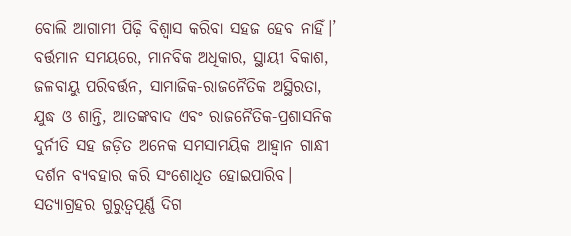ବୋଲି ଆଗାମୀ ପିଢ଼ି ବିଶ୍ୱାସ କରିବା ସହଜ ହେବ ନାହିଁ।’ ବର୍ତ୍ତମାନ ସମୟରେ, ମାନବିକ ଅଧିକାର, ସ୍ଥାୟୀ ବିକାଶ, ଜଳବାୟୁ ପରିବର୍ତ୍ତନ, ସାମାଜିକ-ରାଜନୈତିକ ଅସ୍ଥିରତା, ଯୁଦ୍ଧ ଓ ଶାନ୍ତି, ଆତଙ୍କବାଦ ଏବଂ ରାଜନୈତିକ-ପ୍ରଶାସନିକ ଦୁର୍ନୀତି ସହ ଜଡ଼ିତ ଅନେକ ସମସାମୟିକ ଆହ୍ୱାନ ଗାନ୍ଧୀ ଦର୍ଶନ ବ୍ୟବହାର କରି ସଂଶୋଧିତ ହୋଇପାରିବ। ସତ୍ୟାଗ୍ରହର ଗୁରୁତ୍ୱପୂର୍ଣ୍ଣ ଦିଗ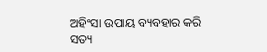ଅହିଂସା ଉପାୟ ବ୍ୟବହାର କରି ସତ୍ୟ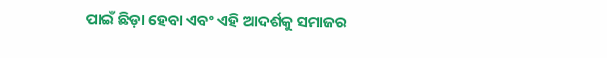ପାଇଁ ଛିଡ଼ା ହେବା ଏବଂ ଏହି ଆଦର୍ଶକୁ ସମାଜର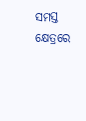ସମସ୍ତ କ୍ଷେତ୍ରରେ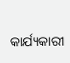କାର୍ଯ୍ୟକାରୀ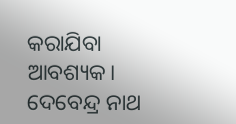କରାଯିବା ଆବଶ୍ୟକ।
ଦେବେନ୍ଦ୍ର ନାଥ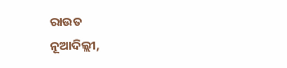ରାଉତ
ନୂଆଦିଲ୍ଲୀ,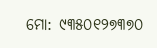ମୋ: ୯୩୫୦୧୨୭୩୭୦